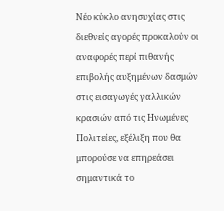Νέο κύκλο ανησυχίας στις διεθνείς αγορές προκαλούν οι αναφορές περί πιθανής επιβολής αυξημένων δασμών στις εισαγωγές γαλλικών κρασιών από τις Ηνωμένες Πολιτείες, εξέλιξη που θα μπορούσε να επηρεάσει σημαντικά το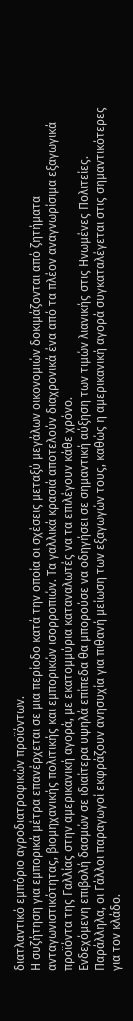διατλαντικό εμπόριο αγροδιατροφικών προϊόντων.
Η συζήτηση για εμπορικά μέτρα επανέρχεται σε μια περίοδο κατά την οποία οι σχέσεις μεταξύ μεγάλων οικονομιών δοκιμάζονται από ζητήματα ανταγωνιστικότητας, βιομηχανικής πολιτικής και εμπορικών ισορροπιών. Τα γαλλικά κρασιά αποτελούν διαχρονικά ένα από τα πλέον αναγνωρίσιμα εξαγωγικά προϊόντα της Γαλλίας στην αμερικανική αγορά, με εκατομμύρια καταναλωτές να τα επιλέγουν κάθε χρόνο.
Ενδεχόμενη επιβολή δασμών σε ιδιαίτερα υψηλά επίπεδα θα μπορούσε να οδηγήσει σε σημαντική αύξηση των τιμών λιανικής στις Ηνωμένες Πολιτείες. Παράλληλα, οι Γάλλοι παραγωγοί εκφράζουν ανησυχία για πιθανή μείωση των εξαγωγών τους, καθώς η αμερικανική αγορά συγκαταλέγεται στις σημαντικότερες για τον κλάδο.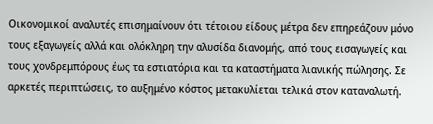Οικονομικοί αναλυτές επισημαίνουν ότι τέτοιου είδους μέτρα δεν επηρεάζουν μόνο τους εξαγωγείς αλλά και ολόκληρη την αλυσίδα διανομής, από τους εισαγωγείς και τους χονδρεμπόρους έως τα εστιατόρια και τα καταστήματα λιανικής πώλησης. Σε αρκετές περιπτώσεις, το αυξημένο κόστος μετακυλίεται τελικά στον καταναλωτή.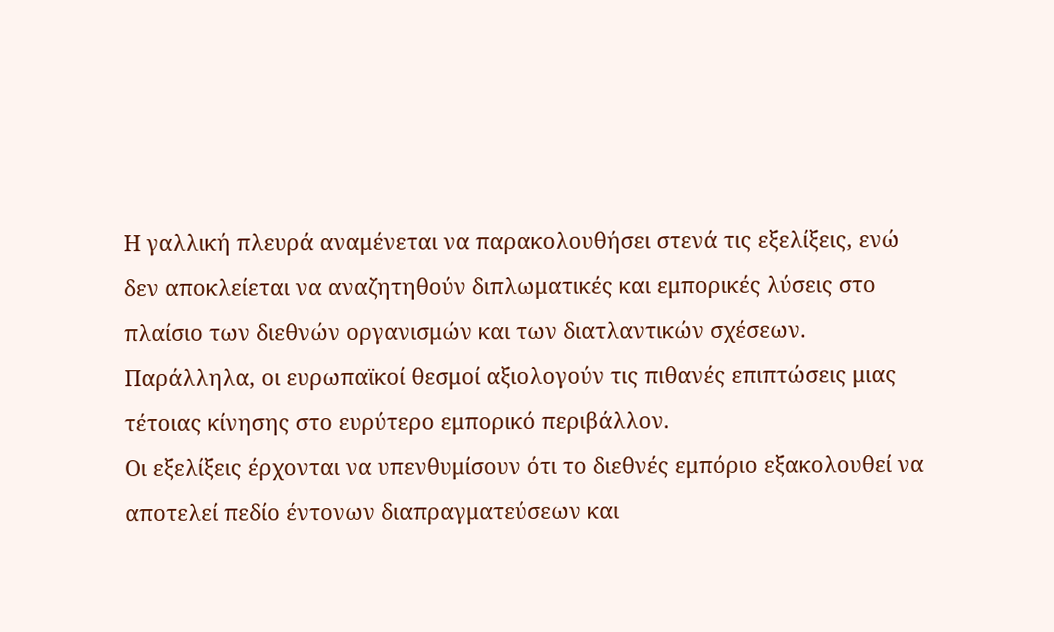Η γαλλική πλευρά αναμένεται να παρακολουθήσει στενά τις εξελίξεις, ενώ δεν αποκλείεται να αναζητηθούν διπλωματικές και εμπορικές λύσεις στο πλαίσιο των διεθνών οργανισμών και των διατλαντικών σχέσεων. Παράλληλα, οι ευρωπαϊκοί θεσμοί αξιολογούν τις πιθανές επιπτώσεις μιας τέτοιας κίνησης στο ευρύτερο εμπορικό περιβάλλον.
Οι εξελίξεις έρχονται να υπενθυμίσουν ότι το διεθνές εμπόριο εξακολουθεί να αποτελεί πεδίο έντονων διαπραγματεύσεων και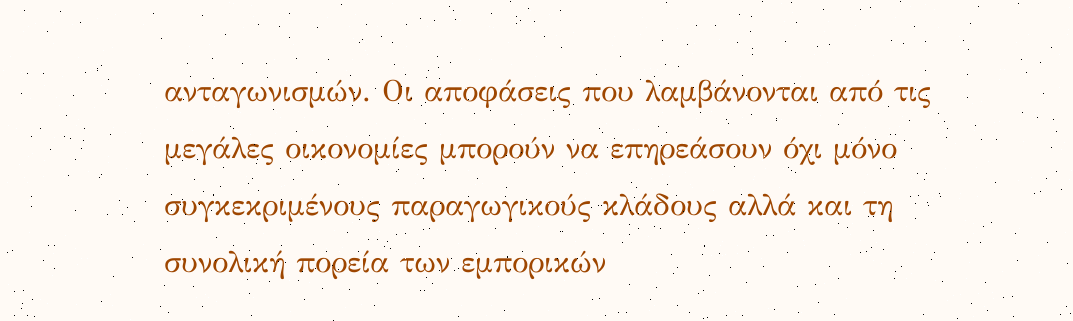ανταγωνισμών. Οι αποφάσεις που λαμβάνονται από τις μεγάλες οικονομίες μπορούν να επηρεάσουν όχι μόνο συγκεκριμένους παραγωγικούς κλάδους αλλά και τη συνολική πορεία των εμπορικών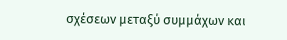σχέσεων μεταξύ συμμάχων και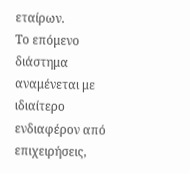εταίρων.
Το επόμενο διάστημα αναμένεται με ιδιαίτερο ενδιαφέρον από επιχειρήσεις,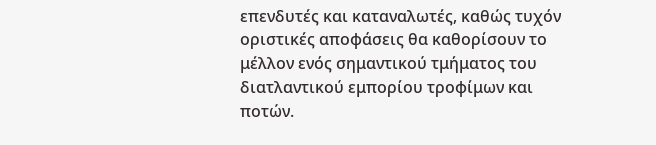επενδυτές και καταναλωτές, καθώς τυχόν οριστικές αποφάσεις θα καθορίσουν το μέλλον ενός σημαντικού τμήματος του διατλαντικού εμπορίου τροφίμων και ποτών.